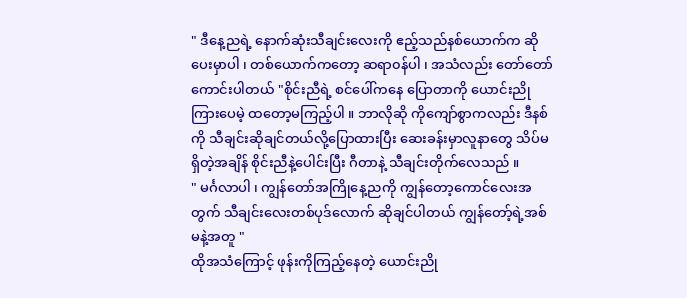" ဒီနေ့ညရဲ့ နောက်ဆုံးသီချင်းလေးကို ဧည့်သည်နစ်ယောက်က ဆိုပေးမှာပါ ၊ တစ်ယောက်ကတော့ ဆရာ၀န်ပါ ၊ အသံလည်း တော်တော် ကောင်းပါတယ် "စိုင်းညီရဲ့ စင်ပေါ်ကနေ ပြောတာကို ယောင်းညိုကြားပေမဲ့ ထတော့မကြည့်ပါ ။ ဘာလိုဆို ကိုကျော်စွာကလည်း ဒီနစ်ကို သီချင်းဆိုချင်တယ်လို့ပြောထားပြီး ဆေးခန်းမှာလူနာတွေ သိပ်မရှိတဲ့အချိန် စိုင်းညီနဲ့ပေါင်းပြီး ဂီတာနဲ့ သီချင်းတိုက်လေသည် ။
" မင်္ဂလာပါ ၊ ကျွန်တော်အကြိုနေ့ညကို ကျွန်တော့ကောင်လေးအတွက် သီချင်းလေးတစ်ပုဒ်လောက် ဆိုချင်ပါတယ် ကျွန်တော့်ရဲ့အစ်မနဲ့အတူ "
ထိုအသံကြောင့် ဖုန်းကိုကြည့်နေတဲ့ ယောင်းညို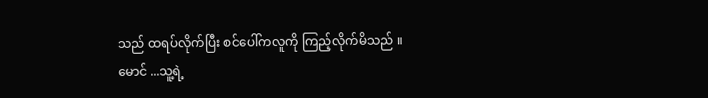သည် ထရပ်လိုက်ပြီး စင်ပေါ်ကလူကို ကြည့်လိုက်မိသည် ။ မောင် ...သူ့ရဲ့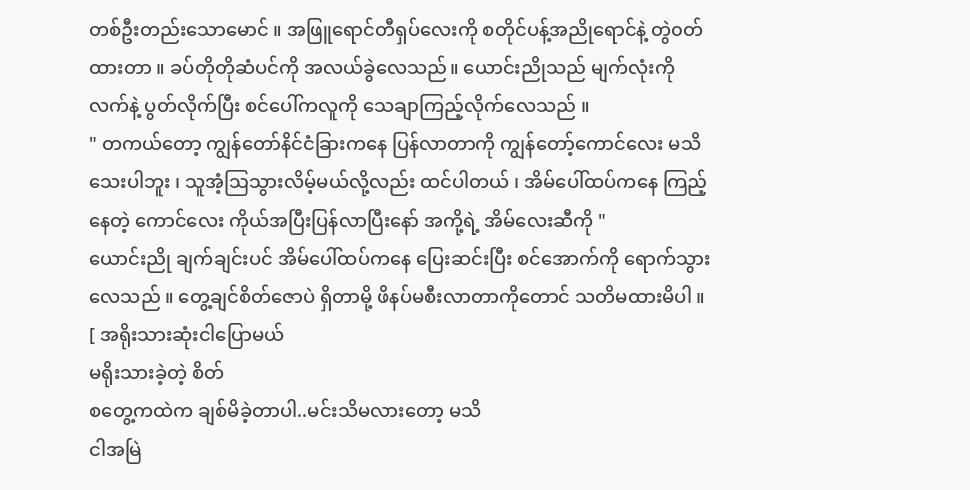တစ်ဦးတည်းသောမောင် ။ အဖြူရောင်တီရှပ်လေးကို စတိုင်ပန့်အညိုရောင်နဲ့ တွဲ၀တ်ထားတာ ။ ခပ်တိုတိုဆံပင်ကို အလယ်ခွဲလေသည်။ ယောင်းညိုသည် မျက်လုံးကို လက်နဲ့ ပွတ်လိုက်ပြီး စင်ပေါ်ကလူကို သေချာကြည့်လိုက်လေသည် ။
" တကယ်တော့ ကျွန်တော်နိင်ငံခြားကနေ ပြန်လာတာကို ကျွန်တော့်ကောင်လေး မသိသေးပါဘူး ၊ သူအံ့ဩသွားလိမ့်မယ်လို့လည်း ထင်ပါတယ် ၊ အိမ်ပေါ်ထပ်ကနေ ကြည့်နေတဲ့ ကောင်လေး ကိုယ်အပြီးပြန်လာပြီးနော် အကို့ရဲ့ အိမ်လေးဆီကို "
ယောင်းညို ချက်ချင်းပင် အိမ်ပေါ်ထပ်ကနေ ပြေးဆင်းပြီး စင်အောက်ကို ရောက်သွားလေသည် ။ တွေ့ချင်စိတ်ဇောပဲ ရှိတာမို့ ဖိနပ်မစီးလာတာကိုတောင် သတိမထားမိပါ ။
[ အရိုးသားဆုံးငါပြောမယ်
မရိုးသားခဲ့တဲ့ စိတ်
စတွေ့ကထဲက ချစ်မိခဲ့တာပါ..မင်းသိမလားတော့ မသိ
ငါအမြဲ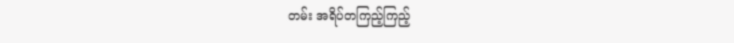တမ်း အရိပ်တကြည့်ကြည့်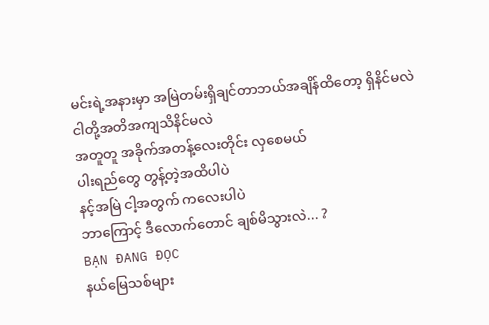မင်းရဲ့အနားမှာ အမြဲတမ်းရှိချင်တာဘယ်အချိန်ထိတော့ ရှိနိင်မလဲ
ငါတို့အတိအကျသိနိင်မလဲ
အတူတူ အခိုက်အတန့်လေးတိုင်း လှစေမယ်
ပါးရည်တွေ တွန့်တဲ့အထိပါပဲ
နင့်အမြဲ ငါ့အတွက် ကလေးပါပဲ
ဘာကြောင့် ဒီလောက်တောင် ချစ်မိသွားလဲ... ?
BẠN ĐANG ĐỌC
နယ်မြေသစ်များ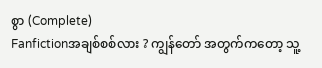စွာ (Complete)
Fanfictionအချစ်စစ်လား ? ကျွန်တော် အတွက်ကတော့ သူ့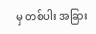မှ တစ်ပါး အခြား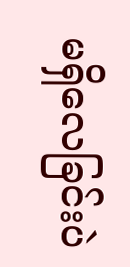မရှိလေခြင်းပဲ